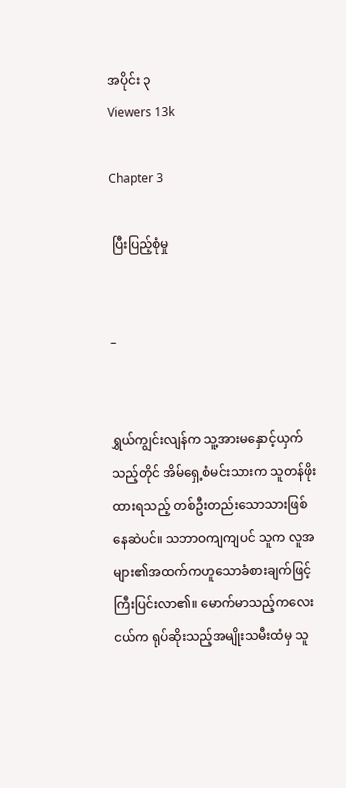အပိုင်း ၃
Viewers 13k

Chapter 3

 ပြီးပြည့်စုံမှု


–


ရွှယ်ကျွင်းလျန်က သူ့အားမနှောင့်ယှက်သည့်တိုင် အိမ်ရှေ့စံမင်းသားက သူတန်ဖိုးထားရသည့် တစ်ဦးတည်းသောသားဖြစ်နေဆဲပင်။ သဘာဝကျကျပင် သူက လူအများ၏အထက်ကဟူသောခံစားချက်ဖြင့် ကြီးပြင်းလာ၏။ မောက်မာသည့်ကလေးငယ်က ရုပ်ဆိုးသည့်အမျိုးသမီးထံမှ သူ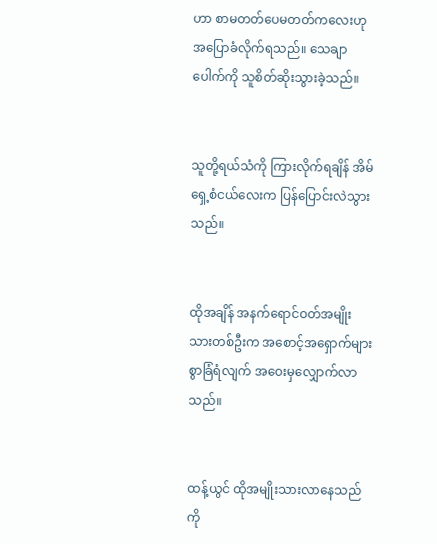ဟာ စာမတတ်ပေမတတ်ကလေးဟု အပြောခံလိုက်ရသည်။ သေချာပေါက်ကို သူစိတ်ဆိုးသွားခဲ့သည်။


သူတို့ရယ်သံကို ကြားလိုက်ရချိန် အိမ်ရှေ့စံငယ်လေးက ပြန်ပြောင်းလဲသွားသည်။


ထိုအချိန် အနက်ရောင်ဝတ်အမျိုးသားတစ်ဦးက အစောင့်အရှောက်များစွာခြံရံလျက် အဝေးမှလျှောက်လာသည်။


ထန့်ယွင် ထိုအမျိုးသားလာနေသည်ကို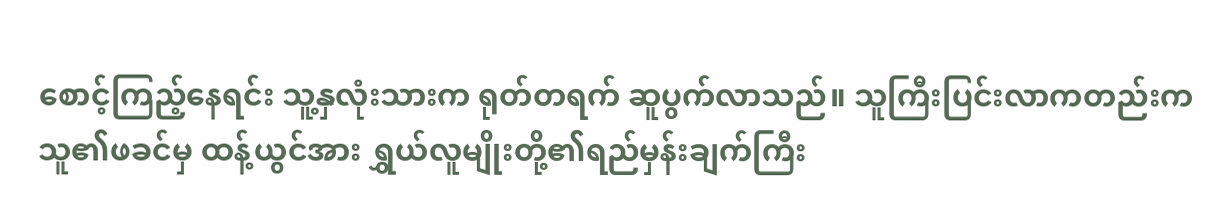စောင့်ကြည့်နေရင်း သူ့နှလုံးသားက ရုတ်တရက် ဆူပွက်လာသည်။ သူကြီးပြင်းလာကတည်းက သူ၏ဖခင်မှ ထန့်ယွင်အား ရွှယ်လူမျိုးတို့၏ရည်မှန်းချက်ကြီး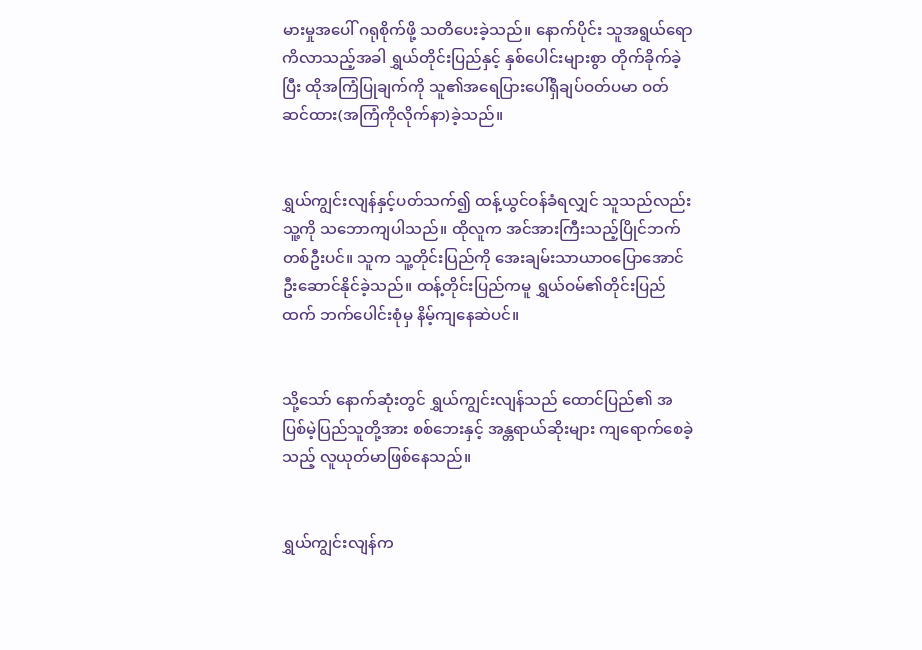မားမှုအပေါ် ဂရုစိုက်ဖို့ သတိပေးခဲ့သည်။ နောက်ပိုင်း သူအရွယ်ရောကိလာသည့်အခါ ရွှယ်တိုင်းပြည်နှင့် နှစ်ပေါင်းများစွာ တိုက်ခိုက်ခဲ့ပြီး ထိုအကြံပြုချက်ကို သူ၏အရေပြားပေါ်ရှိချပ်ဝတ်ပမာ ဝတ်ဆင်ထား(အကြံကိုလိုက်နာ)ခဲ့သည်။


ရွှယ်ကျွင်းလျန်နှင့်ပတ်သက်၍ ထန့်ယွင်ဝန်ခံရလျှင် သူသည်လည်း သူ့ကို သဘောကျပါသည်။ ထိုလူက အင်အားကြီးသည့်ပြိုင်ဘက်တစ်ဦးပင်။ သူက သူ့တိုင်းပြည်ကို အေးချမ်းသာယာဝပြောအောင် ဦးဆောင်နိုင်ခဲ့သည်။ ထန့်တိုင်းပြည်ကမူ ရွှယ်ဝမ်၏တိုင်းပြည်ထက် ဘက်ပေါင်းစုံမှ နိမ့်ကျနေဆဲပင်။


သို့သော် နောက်ဆုံးတွင် ရွှယ်ကျွင်းလျန်သည် ထောင်ပြည်၏ အပြစ်မဲ့ပြည်သူတို့အား စစ်ဘေးနှင့် အန္တရာယ်ဆိုးများ ကျရောက်စေခဲ့သည့် လူယုတ်မာဖြစ်နေသည်။


ရွှယ်ကျွင်းလျန်က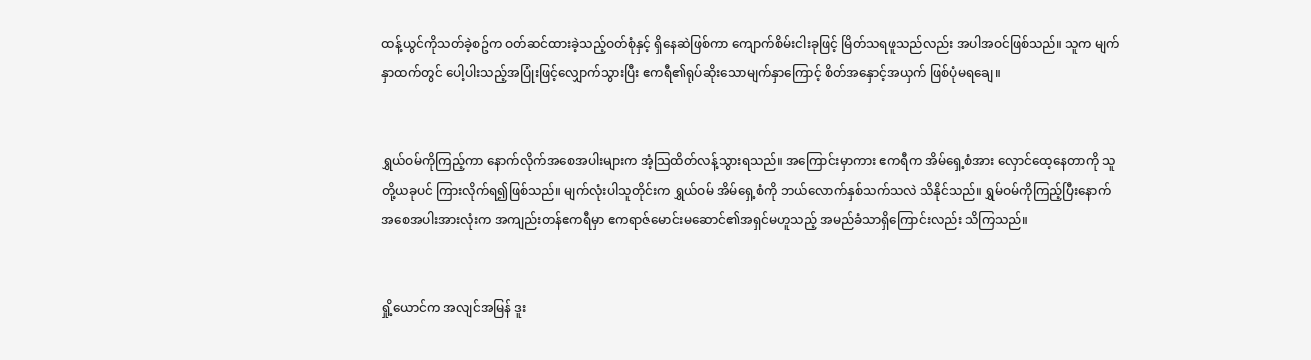ထန့်ယွင်ကိုသတ်ခဲ့စဥ်က ဝတ်ဆင်ထားခဲ့သည့်ဝတ်စုံနှင့် ရှိနေဆဲဖြစ်ကာ ကျောက်စိမ်းငါးခုဖြင့် မြိတ်သရဖူသည်လည်း အပါအဝင်ဖြစ်သည်။ သူက မျက်နှာထက်တွင် ပေါ့ပါးသည့်အပြုံးဖြင့်လျှောက်သွားပြီး ဧကရီ၏ရုပ်ဆိုးသောမျက်နှာကြောင့် စိတ်အနှောင့်အယှက် ဖြစ်ပုံမရချေ။


ရွှယ်ဝမ်ကိုကြည့်ကာ နောက်လိုက်အစေအပါးများက အံ့သြထိတ်လန့်သွားရသည်။ အကြောင်းမှာကား ဧကရီက အိမ်ရှေ့စံအား လှောင်ထေ့နေတာကို သူတို့ယခုပင် ကြားလိုက်ရ၍ဖြစ်သည်။ မျက်လုံးပါသူတိုင်းက ရွှယ်ဝမ် အိမ်ရှေ့စံကို ဘယ်လောက်နှစ်သက်သလဲ သိနိုင်သည်။ ရွှမ်ဝမ်ကိုကြည့်ပြီးနောက် အစေအပါးအားလုံးက အကျည်းတန်ဧကရီမှာ ဧကရာဇ်မောင်းမဆောင်၏အရှင်မဟူသည့် အမည်ခံသာရှိကြောင်းလည်း သိကြသည်။


ရှို့ယောင်က အလျင်အမြန် ဒူး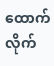ထောက်လိုက်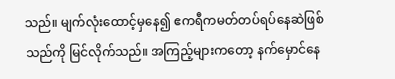သည်။ မျက်လုံးထောင့်မှနေ၍ ဧကရီကမတ်တပ်ရပ်နေဆဲဖြစ်သည်ကို မြင်လိုက်သည်။ အကြည့်များကတော့ နက်မှောင်နေ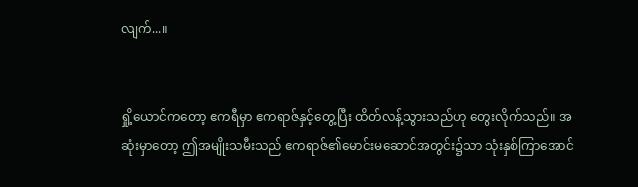လျက်...။


ရှို့ယောင်ကတော့ ဧကရီမှာ ဧကရာဇ်နှင့်တွေ့ပြီး ထိတ်လန့်သွားသည်ဟု တွေးလိုက်သည်။ အဆုံးမှာတော့ ဤအမျိုးသမီးသည် ဧကရာဇ်၏မောင်းမဆောင်အတွင်း၌သာ သုံးနှစ်ကြာအောင်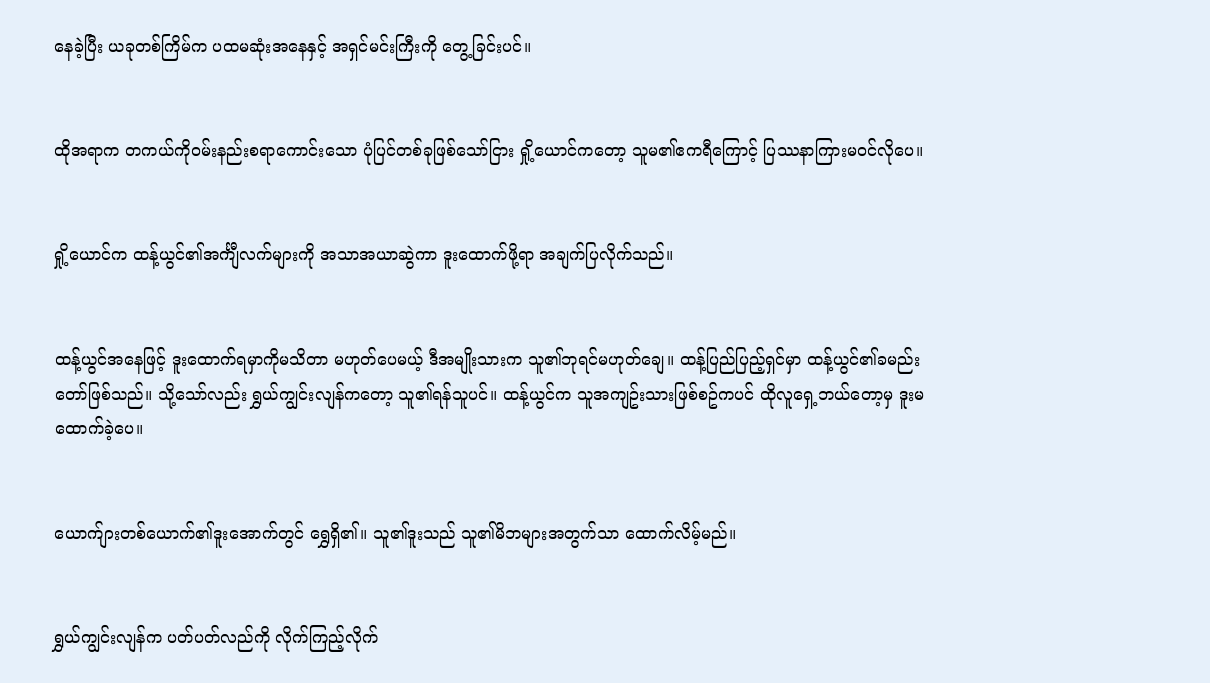နေခဲ့ပြီး ယခုတစ်ကြိမ်က ပထမဆုံးအနေနှင့် အရှင်မင်းကြီးကို တွေ့ခြင်းပင်။


ထိုအရာက တကယ်ကိုဝမ်းနည်းစရာကောင်းသော ပုံပြင်တစ်ခုဖြစ်သော်ငြား ရှို့ယောင်ကတော့ သူမ၏ဧကရီကြောင့် ပြဿနာကြားမဝင်လိုပေ။


ရှို့ယောင်က ထန့်ယွင်၏အင်္ကျီလက်များကို အသာအယာဆွဲကာ ဒူးထောက်ဖို့ရာ အချက်ပြလိုက်သည်။


ထန့်ယွင်အနေဖြင့် ဒူးထောက်ရမှာကိုမသိတာ မဟုတ်ပေမယ့် ဒီအမျိုးသားက သူ၏ဘုရင်မဟုတ်ချေ။ ထန့်ပြည်ပြည့်ရှင်မှာ ထန့်ယွင်၏ခမည်းတော်ဖြစ်သည်။ သို့သော်လည်း ရွှယ်ကျွင်းလျန်ကတော့ သူ၏ရန်သူပင်။ ထန့်ယွင်က သူအကျဥ်းသားဖြစ်စဥ်ကပင် ထိုလူရှေ့ဘယ်တော့မှ ဒူးမထောက်ခဲ့ပေ။


ယောက်ျားတစ်ယောက်၏ဒူးအောက်တွင် ရွှေရှိ၏။ သူ၏ဒူးသည် သူ၏မိဘများအတွက်သာ ထောက်လိမ့်မည်။


ရွှယ်ကျွင်းလျန်က ပတ်ပတ်လည်ကို လိုက်ကြည့်လိုက်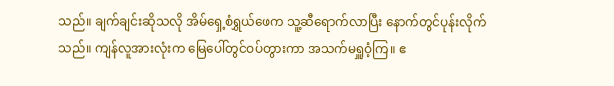သည်။ ချက်ချင်းဆိုသလို အိမ်ရှေ့စံရွှယ်ဖေက သူ့ဆီရောက်လာပြီး နောက်တွင်ပုန်းလိုက်သည်။ ကျန်လူအားလုံးက မြေပေါ်တွင်ဝပ်တွားကာ အသက်မရှူဝံ့ကြ။ ဧ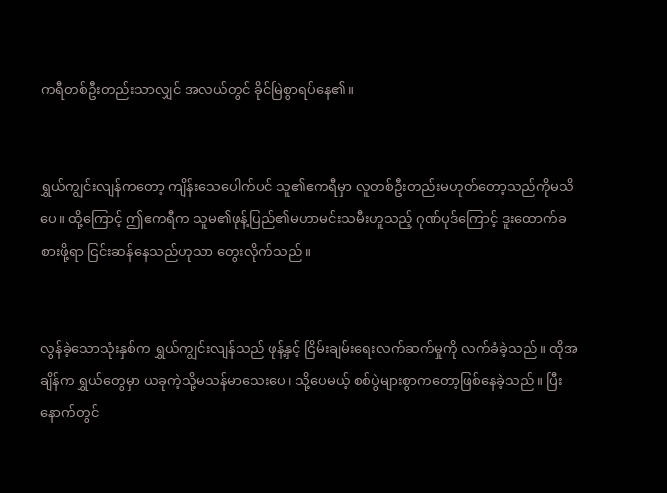ကရီတစ်ဦးတည်းသာလျှင် အလယ်တွင် ခိုင်မြဲစွာရပ်နေ၏။


ရွှယ်ကျွင်းလျန်ကတော့ ကျိန်းသေပေါက်ပင် သူ၏ဧကရီမှာ လူတစ်ဦးတည်းမဟုတ်တော့သည်ကိုမသိပေ။ ထို့ကြောင့် ဤဧကရီက သူမ၏ဖုန့်ပြည်၏မဟာမင်းသမီးဟူသည့် ဂုဏ်ပုဒ်ကြောင့် ဒူးထောက်ခစားဖို့ရာ ငြင်းဆန်နေသည်ဟုသာ တွေးလိုက်သည်။


လွန်ခဲ့သောသုံးနှစ်က ရွှယ်ကျွင်းလျန်သည် ဖုန့်နှင့် ငြိမ်းချမ်းရေးလက်ဆက်မှုကို လက်ခံခဲ့သည်။ ထိုအချိန်က ရွှယ်တွေမှာ ယခုကဲ့သို့မသန်မာသေးပေ၊ သို့ပေမယ့် စစ်ပွဲများစွာကတော့ဖြစ်နေခဲ့သည်။ ပြီးနောက်တွင်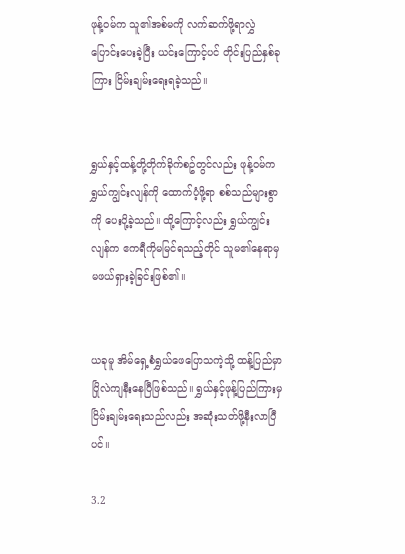ဖုန့်ဝမ်က သူ၏အစ်မကို လက်ဆက်ဖို့ရာလွှဲပြောင်းပေးခဲ့ပြီး ယင်းကြောင့်ပင် တိုင်းပြည်နှစ်ခုကြား ငြိမ်းချမ်းရေးရခဲ့သည်။


ရွှယ်နှင့်ထန့်တို့တိုက်ခိုက်စဥ်တွင်လည်း ဖုန့်ဝမ်က ရွှယ်ကျွင်းလျန်ကို ထောက်ပံ့ဖို့ရာ စစ်သည်များစွာကို ပေးပို့ခဲ့သည်။ ထို့ကြောင့်လည်း ရွှယ်ကျွင်းလျန်က ဧကရီကိုမမြင်ရသည့်တိုင် သူမ၏နေရာမှ မဖယ်ရှားခဲ့ခြင်းဖြစ်၏။


ယခုမူ အိမ်ရှေ့စံရွှယ်ဖေပြောသကဲ့သို့ ထန့်ပြည်မှာ ပြိုလဲကျနီးနေပြီဖြစ်သည်။ ရွှယ်နှင့်ဖုန့်ပြည်ကြားမှ ငြိမ်းချမ်းရေးသည်လည်း အဆုံးသတ်ဖို့နီးလာပြီပင်။

3.2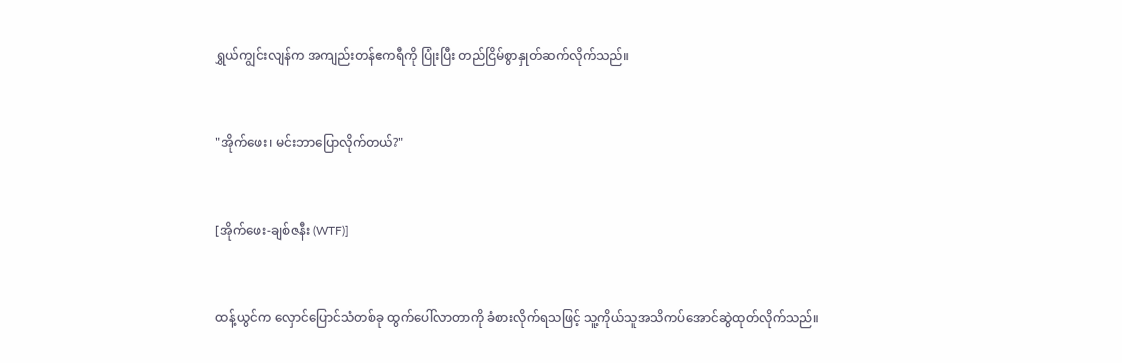ရွှယ်ကျွင်းလျန်က အကျည်းတန်ဧကရီကို ပြုံးပြီး တည်ငြိမ်စွာနှုတ်ဆက်လိုက်သည်။


"အိုက်ဖေး၊ မင်းဘာပြောလိုက်တယ်?"


[အိုက်ဖေး-ချစ်ဇနီး (WTF)]


ထန့်ယွင်က လှောင်ပြောင်သံတစ်ခု ထွက်ပေါ်လာတာကို ခံစားလိုက်ရသဖြင့် သူ့ကိုယ်သူအသိကပ်အောင်ဆွဲထုတ်လိုက်သည်။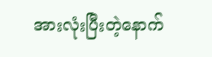အားလုံးပြီးတဲ့နောက်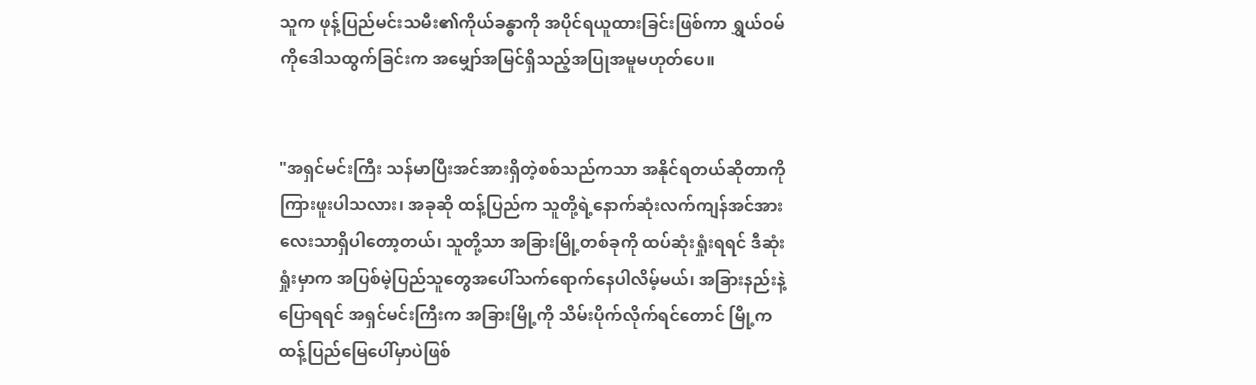သူက ဖုန့်ပြည်မင်းသမီး၏ကိုယ်ခန္ဓာကို အပိုင်ရယူထားခြင်းဖြစ်ကာ ရွှယ်ဝမ်ကိုဒေါသထွက်ခြင်းက အမျှော်အမြင်ရှိသည့်အပြုအမူမဟုတ်ပေ။


"အရှင်မင်းကြီး သန်မာပြီးအင်အားရှိတဲ့စစ်သည်ကသာ အနိုင်ရတယ်ဆိုတာကို ကြားဖူးပါသလား၊ အခုဆို ထန့်ပြည်က သူတို့ရဲ့နောက်ဆုံးလက်ကျန်အင်အားလေးသာရှိပါတော့တယ်၊ သူတို့သာ အခြားမြို့တစ်ခုကို ထပ်ဆုံးရှုံးရရင် ဒီဆုံးရှုံးမှာက အပြစ်မဲ့ပြည်သူတွေအပေါ်သက်ရောက်နေပါလိမ့်မယ်၊ အခြားနည်းနဲ့ပြောရရင် အရှင်မင်းကြီးက အခြားမြို့ကို သိမ်းပိုက်လိုက်ရင်တောင် မြို့ကထန့်ပြည်မြေပေါ်မှာပဲဖြစ်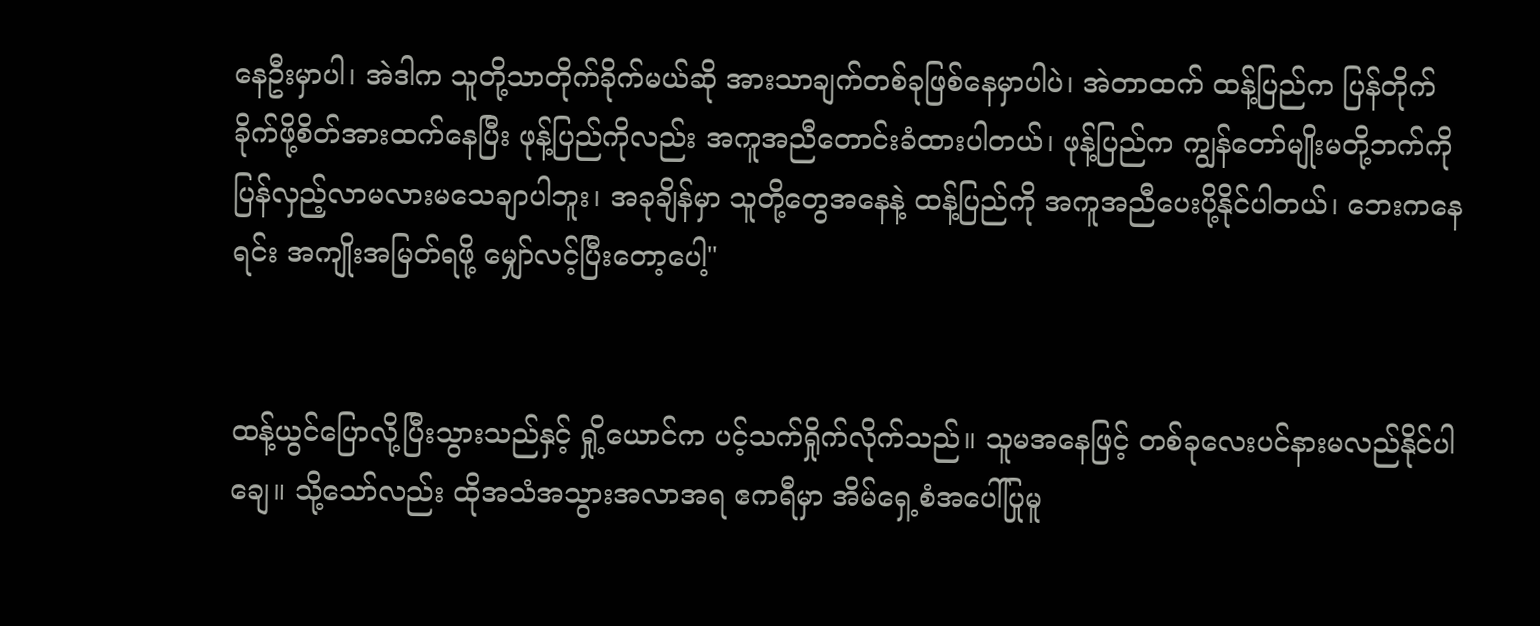နေဦးမှာပါ၊ အဲဒါက သူတို့သာတိုက်ခိုက်မယ်ဆို အားသာချက်တစ်ခုဖြစ်နေမှာပါပဲ၊ အဲတာထက် ထန့်ပြည်က ပြန်တိုက်ခိုက်ဖို့စိတ်အားထက်နေပြီး ဖုန့်ပြည်ကိုလည်း အကူအညီတောင်းခံထားပါတယ်၊ ဖုန့်ပြည်က ကျွန်တော်မျိုးမတို့ဘက်ကို ပြန်လှည့်လာမလားမသေချာပါဘူး၊ အခုချိန်မှာ သူတို့တွေအနေနဲ့ ထန့်ပြည်ကို အကူအညီပေးပို့နိုင်ပါတယ်၊ ဘေးကနေရင်း အကျိုးအမြတ်ရဖို့ မျှော်လင့်ပြီးတော့ပေါ့"


ထန့်ယွင်ပြောလို့ပြီးသွားသည်နှင့် ရှို့ယောင်က ပင့်သက်ရှိုက်လိုက်သည်။ သူမအနေဖြင့် တစ်ခုလေးပင်နားမလည်နိုင်ပါချေ။ သို့သော်လည်း ထိုအသံအသွားအလာအရ ဧကရီမှာ အိမ်ရှေ့စံအပေါ်ပြုမူ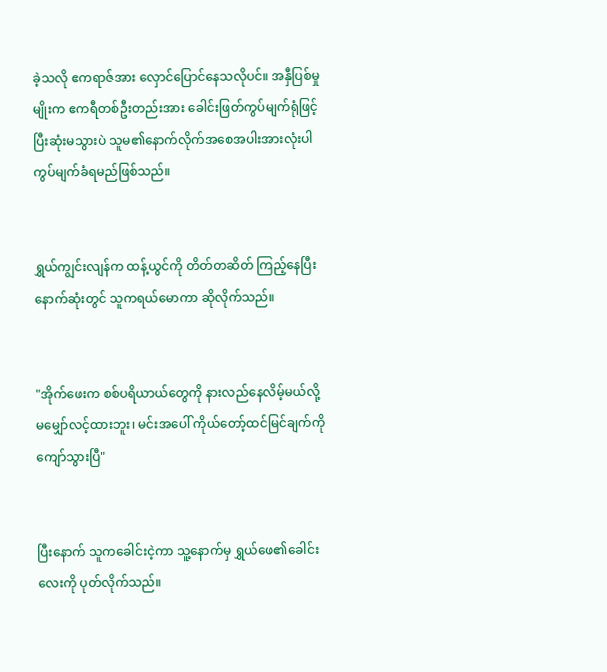ခဲ့သလို ဧကရာဇ်အား လှောင်ပြောင်နေသလိုပင်။ အနှီပြစ်မှုမျိုးက ဧကရီတစ်ဦးတည်းအား ခေါင်းဖြတ်ကွပ်မျက်ရုံဖြင့် ပြီးဆုံးမသွားပဲ သူမ၏နောက်လိုက်အစေအပါးအားလုံးပါ ကွပ်မျက်ခံရမည်ဖြစ်သည်။


ရွှယ်ကျွင်းလျန်က ထန့်ယွင်ကို တိတ်တဆိတ် ကြည့်နေပြီး နောက်ဆုံးတွင် သူကရယ်မောကာ ဆိုလိုက်သည်။


"အိုက်ဖေးက စစ်ပရိယာယ်တွေကို နားလည်နေလိမ့်မယ်လို့ မမျှော်လင့်ထားဘူး၊ မင်းအပေါ် ကိုယ်တော့်ထင်မြင်ချက်ကို ကျော်သွားပြီ"


ပြီးနောက် သူကခေါင်းငဲ့ကာ သူ့နောက်မှ ရွှယ်ဖေ၏ခေါင်းလေးကို ပုတ်လိုက်သည်။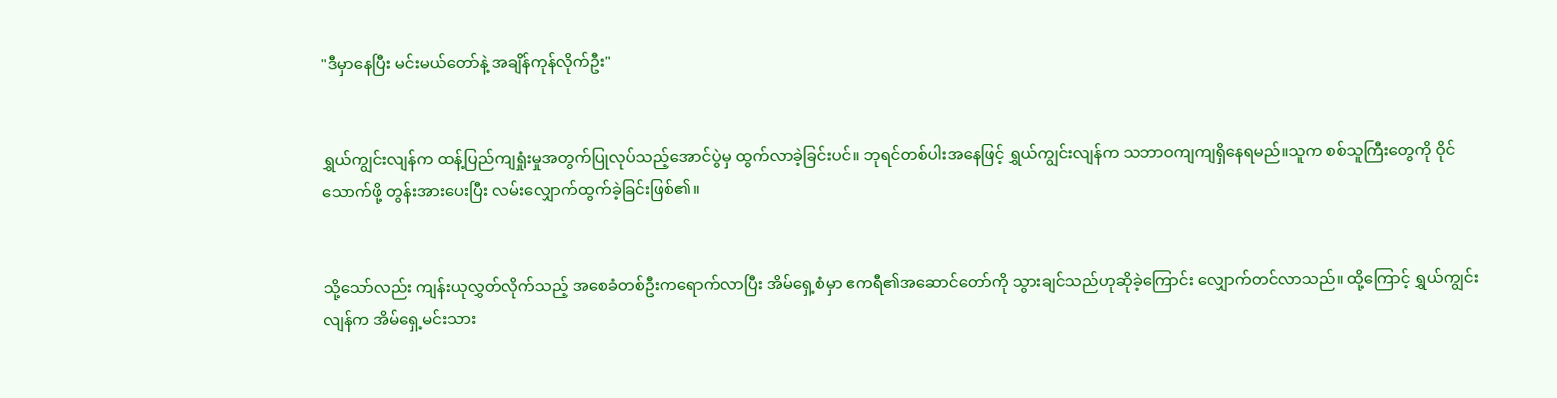"ဒီမှာနေပြီး မင်းမယ်တော်နဲ့ အချိန်ကုန်လိုက်ဦး"


ရွှယ်ကျွင်းလျန်က ထန့်ပြည်ကျရှုံးမှုအတွက်ပြုလုပ်သည့်အောင်ပွဲမှ ထွက်လာခဲ့ခြင်းပင်။ ဘုရင်တစ်ပါးအနေဖြင့် ရွှယ်ကျွင်းလျန်က သဘာဝကျကျရှိနေရမည်။သူက စစ်သူကြီးတွေကို ဝိုင်သောက်ဖို့ တွန်းအားပေးပြီး လမ်းလျှောက်ထွက်ခဲ့ခြင်းဖြစ်၏။


သို့သော်လည်း ကျန်းယုလွှတ်လိုက်သည့် အစေခံတစ်ဦးကရောက်လာပြီး အိမ်ရှေ့စံမှာ ဧကရီ၏အဆောင်တော်ကို သွားချင်သည်ဟုဆိုခဲ့ကြောင်း လျှောက်တင်လာသည်။ ထို့ကြောင့် ရွှယ်ကျွင်းလျန်က အိမ်ရှေ့မင်းသား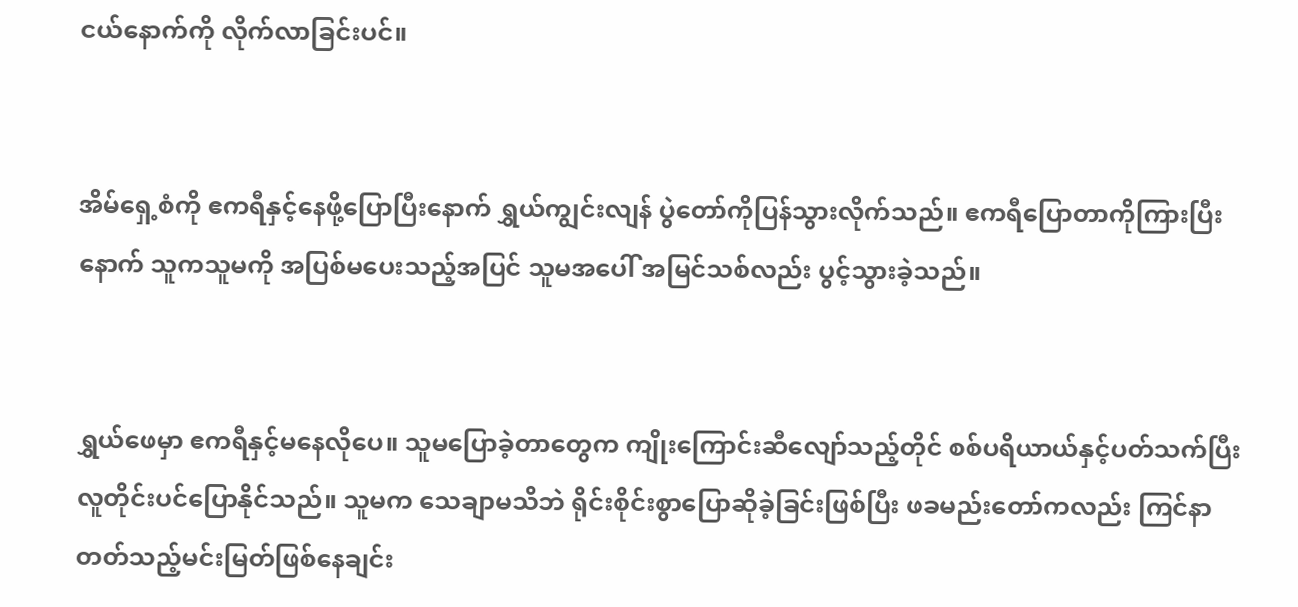ငယ်နောက်ကို လိုက်လာခြင်းပင်။


အိမ်ရှေ့စံကို ဧကရီနှင့်နေဖို့ပြောပြီးနောက် ရွှယ်ကျွင်းလျန် ပွဲတော်ကိုပြန်သွားလိုက်သည်။ ဧကရီပြောတာကိုကြားပြီးနောက် သူကသူမကို အပြစ်မပေးသည့်အပြင် သူမအပေါ် အမြင်သစ်လည်း ပွင့်သွားခဲ့သည်။


ရွှယ်ဖေမှာ ဧကရီနှင့်မနေလိုပေ။ သူမပြောခဲ့တာတွေက ကျိုးကြောင်းဆီလျော်သည့်တိုင် စစ်ပရိယာယ်နှင့်ပတ်သက်ပြီး လူတိုင်းပင်ပြောနိုင်သည်။ သူမက သေချာမသိဘဲ ရိုင်းစိုင်းစွာပြောဆိုခဲ့ခြင်းဖြစ်ပြီး ဖခမည်းတော်ကလည်း ကြင်နာတတ်သည့်မင်းမြတ်ဖြစ်နေချင်း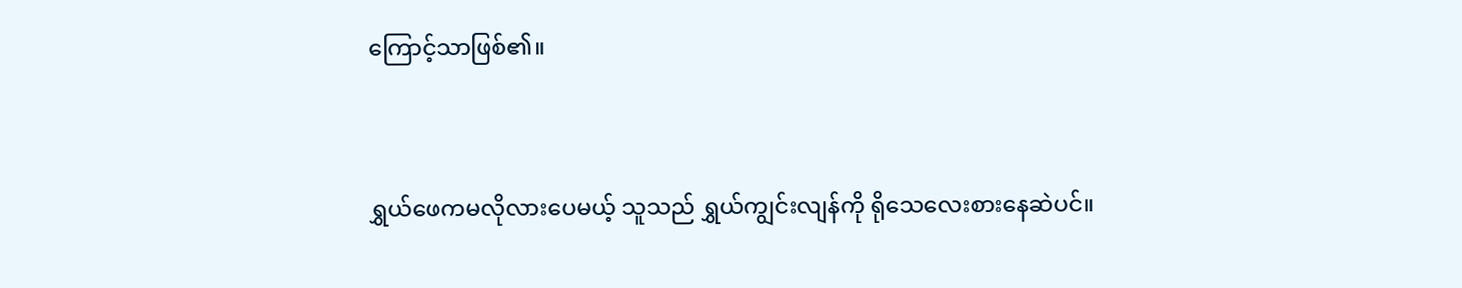ကြောင့်သာဖြစ်၏။


ရွှယ်ဖေကမလိုလားပေမယ့် သူသည် ရွှယ်ကျွင်းလျန်ကို ရိုသေလေးစားနေဆဲပင်။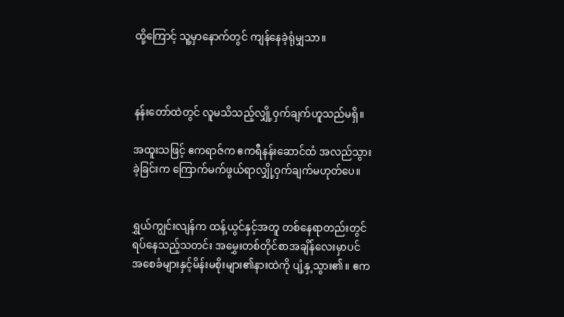ထို့ကြောင့် သူ့မှာနောက်တွင် ကျန်နေခဲ့ရုံမျှသာ။



နန်းတော်ထဲတွင် လူမသိသည့်လျှို့ဝှက်ချက်ဟူသည်မရှိ။

အထူးသဖြင့် ဧကရာဇ်က ဧကရီနန်းဆောင်ထံ အလည်သွားခဲ့ခြင်းက ကြောက်မက်ဖွယ်ရာလျှို့ဝှက်ချက်မဟုတ်ပေ။


ရွှယ်ကျွင်းလျန်က ထန့်ယွင်နှင့်အတူ တစ်နေရာတည်းတွင်ရပ်နေသည့်သတင်း အမွှေးတစ်တိုင်စာအချိန်လေးမှာပင် အစေခံများနှင့်မိန်းမစိုးများ၏နားထဲကို ပျံ့နှ့သွား၏။ ဧက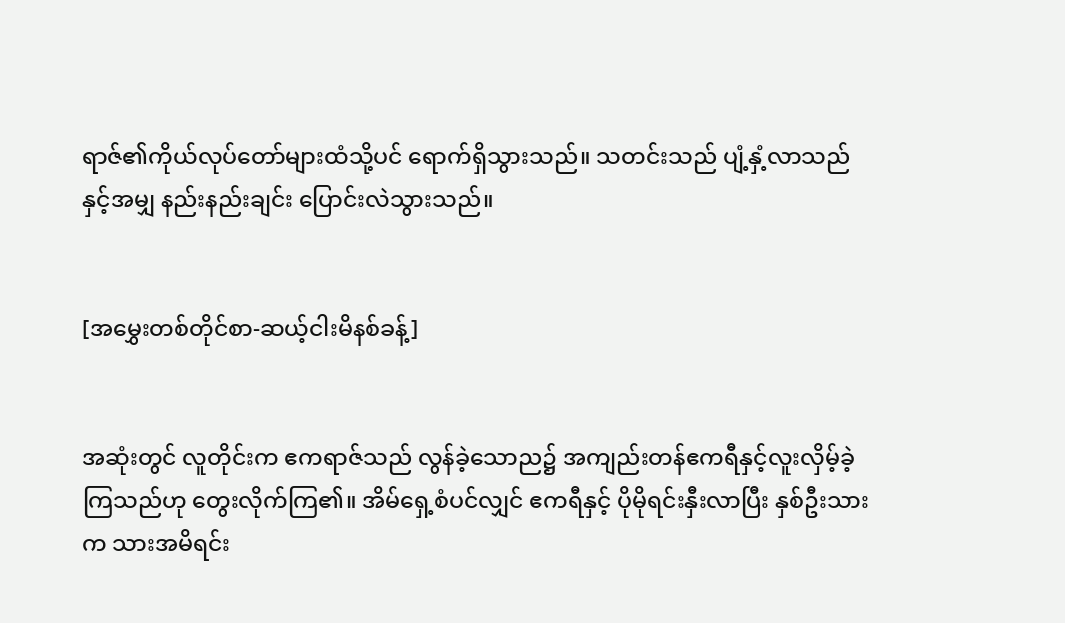ရာဇ်၏ကိုယ်လုပ်တော်များထံသို့ပင် ရောက်ရှိသွားသည်။ သတင်းသည် ပျံ့နှံ့လာသည်နှင့်အမျှ နည်းနည်းချင်း ပြောင်းလဲသွားသည်။


[အမွှေးတစ်တိုင်စာ-ဆယ့်ငါးမိနစ်ခန့်]


အဆုံးတွင် လူတိုင်းက ဧကရာဇ်သည် လွန်ခဲ့သောည၌ အကျည်းတန်ဧကရီနှင့်လူးလှိမ့်ခဲ့ကြသည်ဟု တွေးလိုက်ကြ၏။ အိမ်ရှေ့စံပင်လျှင် ဧကရီနှင့် ပိုမိုရင်းနှီးလာပြီး နှစ်ဦးသားက သားအမိရင်း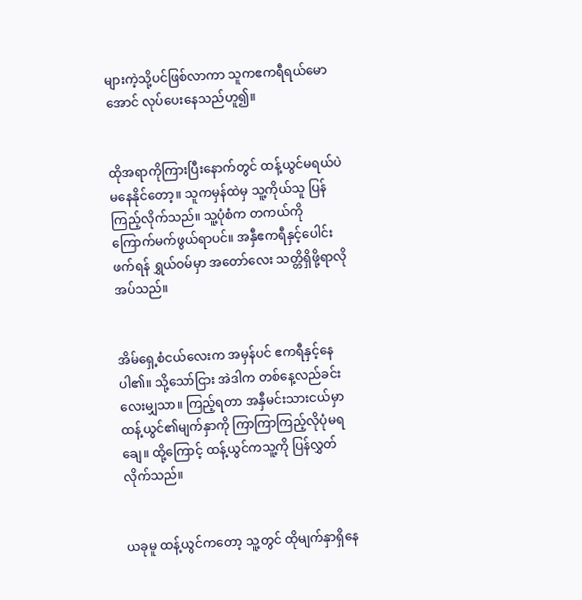များကဲ့သို့ပင်ဖြစ်လာကာ သူကဧကရီရယ်မောအောင် လုပ်ပေးနေသည်ဟူ၍။


ထိုအရာကိုကြားပြီးနောက်တွင် ထန့်ယွင်မရယ်ပဲမနေနိုင်တော့။ သူကမှန်ထဲမှ သူ့ကိုယ်သူ ပြန်ကြည့်လိုက်သည်။ သူ့ပုံစံက တကယ်ကို ကြောက်မက်ဖွယ်ရာပင်။ အနှီဧကရီနှင့်ပေါင်းဖက်ရန် ရွှယ်ဝမ်မှာ အတော်လေး သတ္တိရှိဖို့ရာလိုအပ်သည်။


အိမ်ရှေ့စံငယ်လေးက အမှန်ပင် ဧကရီနှင့်နေပါ၏။ သို့သော်ငြား အဲဒါက တစ်နေ့လည်ခင်းလေးမျှသာ။ ကြည့်ရတာ အနှီမင်းသားငယ်မှာ ထန့်ယွင်၏မျက်နှာကို ကြာကြာကြည့်လိုပုံမရချေ။ ထို့ကြောင့် ထန့်ယွင်ကသူ့ကို ပြန်လွှတ်လိုက်သည်။


ယခုမူ ထန့်ယွင်ကတော့ သူ့တွင် ထိုမျက်နှာရှိနေ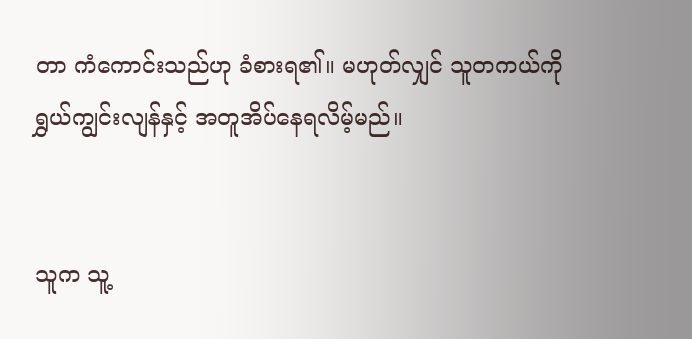တာ ကံကောင်းသည်ဟု ခံစားရ၏။ မဟုတ်လျှင် သူတကယ်ကို ရွှယ်ကျွင်းလျန်နှင့် အတူအိပ်နေရလိမ့်မည်။


သူက သူ့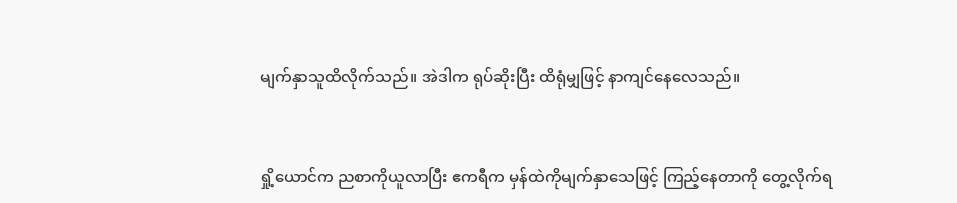မျက်နှာသူထိလိုက်သည်။ အဲဒါက ရုပ်ဆိုးပြီး ထိရုံမျှဖြင့် နာကျင်နေလေသည်။


ရှို့ယောင်က ညစာကိုယူလာပြီး ဧကရီက မှန်ထဲကိုမျက်နှာသေဖြင့် ကြည့်နေတာကို တွေ့လိုက်ရ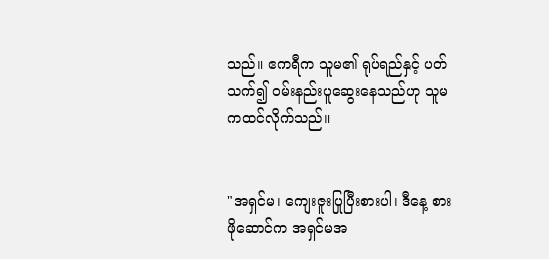သည်။ ဧကရီက သူမ၏ ရုပ်ရည်နှင့် ပတ်သက်၍ ဝမ်းနည်းပူဆွေးနေသည်ဟု သူမကထင်လိုက်သည်။


"အရှင်မ၊ ကျေးဇူးပြုပြီးစားပါ၊ ဒီနေ့ စားဖိုဆောင်က အရှင်မအ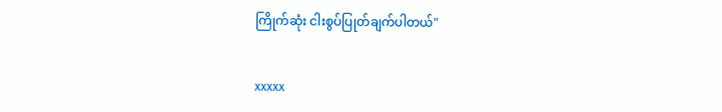ကြိုက်ဆုံး ငါးစွပ်ပြုတ်ချက်ပါတယ်"


xxxxx